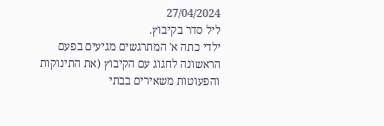27/04/2024
ליל סדר בקיבוץ.
ילדי כתה א' המתרגשים מגיעים בפעם הראשונה לחגוג עם הקיבוץ (את התינוקות והפעוטות משאירים בבתי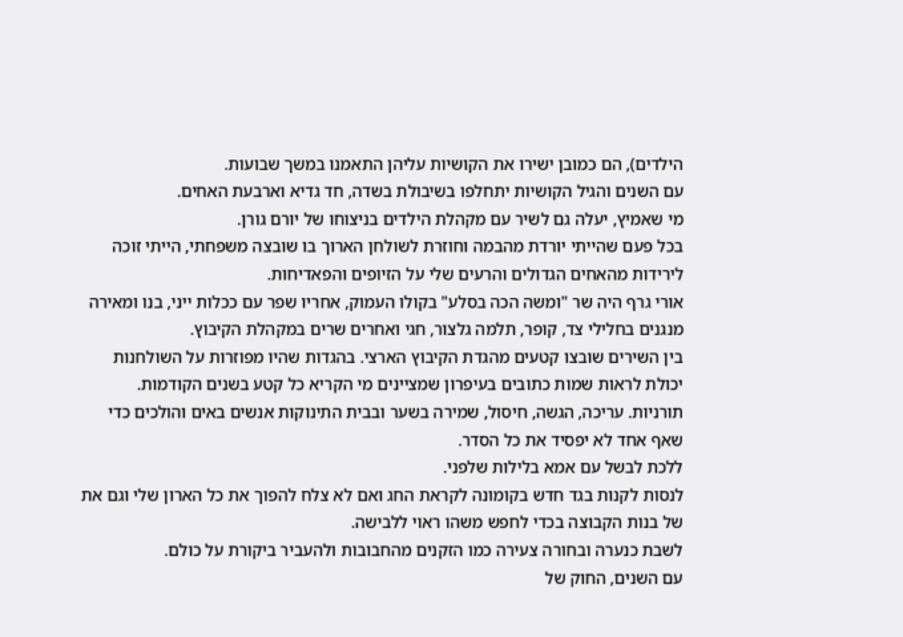הילדים), הם כמובן ישירו את הקושיות עליהן התאמנו במשך שבועות.
עם השנים והגיל הקושיות יתחלפו בשיבולת בשדה, חד גדיא וארבעת האחים.
מי שאמיץ, יעלה גם לשיר עם מקהלת הילדים בניצוחו של יורם גורן.
בכל פעם שהייתי יורדת מהבמה וחוזרת לשולחן הארוך בו שובצה משפחתי, הייתי זוכה לירידות מהאחים הגדולים והרעים שלי על הזיופים והפאדיחות.
אורי גרף היה שר "ומשה הכה בסלע" בקולו העמוק, אחריו שפר עם ככלות ייני, בנו ומאירה מנגנים בחלילי צד, קופר, תלמה גלצור, חגי ואחרים שרים במקהלת הקיבוץ.
בין השירים שובצו קטעים מהגדת הקיבוץ הארצי. בהגדות שהיו מפוזרות על השולחנות יכולת לראות שמות כתובים בעיפרון שמציינים מי הקריא כל קטע בשנים הקודמות.
תורניות. עריכה, הגשה, חיסול, שמירה בשער ובבית התינוקות אנשים באים והולכים כדי שאף אחד לא יפסיד את כל הסדר.
ללכת לבשל עם אמא בלילות שלפני.
לנסות לקנות בגד חדש בקומונה לקראת החג ואם לא צלח להפוך את כל הארון שלי וגם את של בנות הקבוצה בכדי לחפש משהו ראוי ללבישה.
לשבת כנערה ובחורה צעירה כמו הזקנים מהחבובות ולהעביר ביקורת על כולם.
עם השנים, החוק של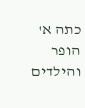כתה א' הופר והילדים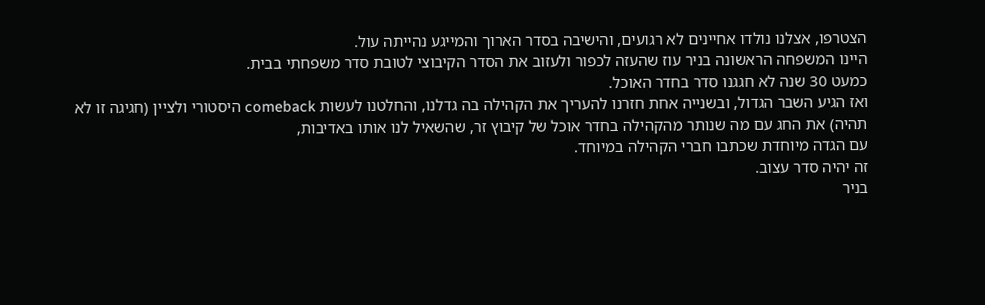הצטרפו, אצלנו נולדו אחיינים לא רגועים, והישיבה בסדר הארוך והמייגע נהייתה עול.
היינו המשפחה הראשונה בניר עוז שהעזה לכפור ולעזוב את הסדר הקיבוצי לטובת סדר משפחתי בבית.
כמעט 30 שנה לא חגגנו סדר בחדר האוכל.
ואז הגיע השבר הגדול, ובשנייה אחת חזרנו להעריך את הקהילה בה גדלנו, והחלטנו לעשות comeback היסטורי ולציין (חגיגה זו לא תהיה) את החג עם מה שנותר מהקהילה בחדר אוכל של קיבוץ זר, שהשאיל לנו אותו באדיבות,
עם הגדה מיוחדת שכתבו חברי הקהילה במיוחד.
זה יהיה סדר עצוב.
בניר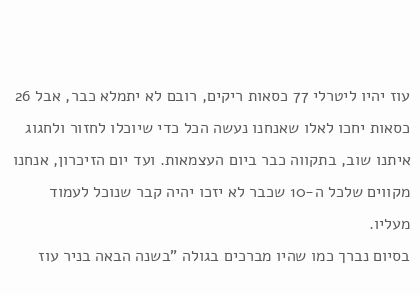עוז יהיו ליטרלי 77 כסאות ריקים, רובם לא יתמלא כבר, אבל 26 כסאות יחכו לאלו שאנחנו נעשה הכל כדי שיוכלו לחזור ולחגוג איתנו שוב, בתקווה כבר ביום העצמאות. ועד יום הזיכרון, אנחנו מקווים שלכל ה-10 שכבר לא יזכו יהיה קבר שנוכל לעמוד מעליו.
בסיום נברך כמו שהיו מברכים בגולה "בשנה הבאה בניר עוז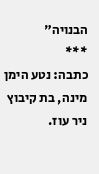הבנויה"
***
כתבה: נטע הימן מינה, בת קיבוץ ניר עוז.